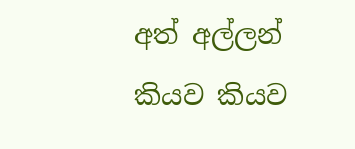අත් අල්ලන් කියව කියව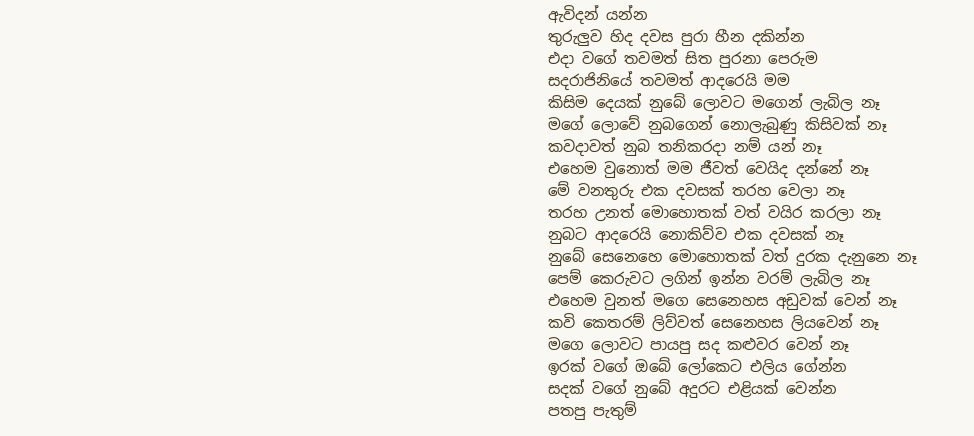ඇවිදන් යන්න
තුරුලුව හිද දවස පුරා හීන දකින්න
එදා වගේ තවමත් සිත පුරනා පෙරුම
සදරාජිනියේ තවමත් ආදරෙයි මම
කිසිම දෙයක් නුබේ ලොවට මගෙන් ලැබිල නෑ
මගේ ලොවේ නුබගෙන් නොලැබුණු කිසිවක් නෑ
කවදාවත් නුබ තනිකරදා නම් යන් නෑ
එහෙම වුනොත් මම ජීවත් වෙයිද දන්නේ නෑ
මේ වනතුරු එක දවසක් තරහ වෙලා නෑ
තරහ උනත් මොහොතක් වත් වයිර කරලා නෑ
නුබට ආදරෙයි නොකිව්ව එක දවසක් නෑ
නුබේ සෙනෙහෙ මොහොතක් වත් දුරක දැනුනෙ නෑ
පෙම් කෙරුවට ලගින් ඉන්න වරම් ලැබිල නෑ
එහෙම වුනත් මගෙ සෙනෙහස අඩුවක් වෙන් නෑ
කවි කෙතරම් ලිව්වත් සෙනෙහස ලියවෙන් නෑ
මගෙ ලොවට පායපු සද කළුවර වෙන් නෑ
ඉරක් වගේ ඔබේ ලෝකෙට එලිය ගේන්න
සදක් වගේ නුබේ අදුරට එළියක් වෙන්න
පතපු පැතුම්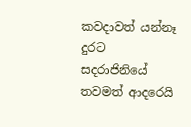කවදාවත් යන්නෑ දුරට
සදරාජිනියේ තවමත් ආදරෙයි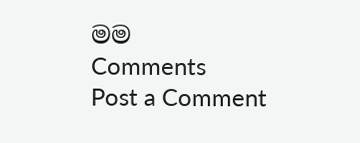මම
Comments
Post a Comment